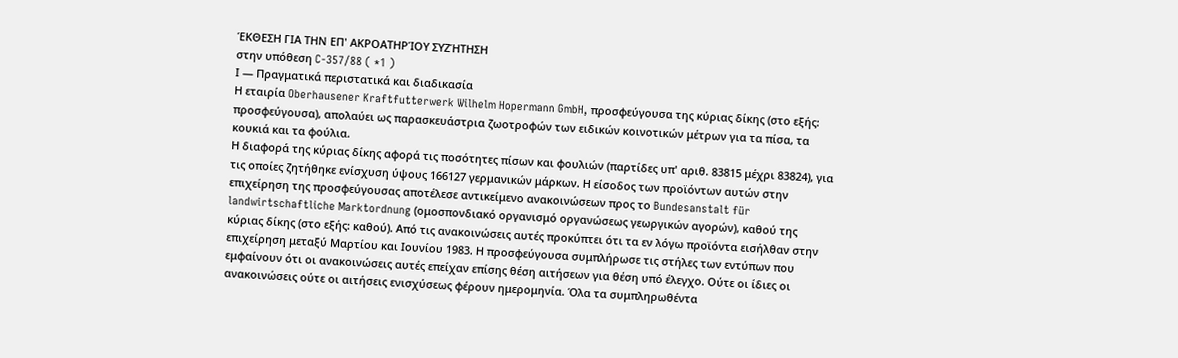ΈΚΘΕΣΗ ΓΙΑ ΤΗΝ ΕΠ' ΑΚΡΟΑΤΗΡΊΟΥ ΣΥΖΉΤΗΣΗ
στην υπόθεση C-357/88 ( *1 )
Ι — Πραγματικά περιστατικά και διαδικασία
Η εταιρία Oberhausener Kraftfutterwerk Wilhelm Hopermann GmbH, προσφεύγουσα της κύριας δίκης (στο εξής: προσφεύγουσα), απολαύει ως παρασκευάστρια ζωοτροφών των ειδικών κοινοτικών μέτρων για τα πίσα, τα κουκιά και τα φούλια.
Η διαφορά της κύριας δίκης αφορά τις ποσότητες πίσων και φουλιών (παρτίδες υπ' αριθ. 83815 μέχρι 83824), για τις οποίες ζητήθηκε ενίσχυση ύψους 166127 γερμανικών μάρκων. Η είσοδος των προϊόντων αυτών στην επιχείρηση της προσφεύγουσας αποτέλεσε αντικείμενο ανακοινώσεων προς το Bundesanstalt für landwirtschaftliche Marktordnung (ομοσπονδιακό οργανισμό οργανώσεως γεωργικών αγορών), καθού της κύριας δίκης (στο εξής: καθού). Από τις ανακοινώσεις αυτές προκύπτει ότι τα εν λόγω προϊόντα εισήλθαν στην επιχείρηση μεταξύ Μαρτίου και Ιουνίου 1983. Η προσφεύγουσα συμπλήρωσε τις στήλες των εντύπων που εμφαίνουν ότι οι ανακοινώσεις αυτές επείχαν επίσης θέση αιτήσεων για θέση υπό έλεγχο. Ούτε οι ίδιες οι ανακοινώσεις ούτε οι αιτήσεις ενισχύσεως φέρουν ημερομηνία. Όλα τα συμπληρωθέντα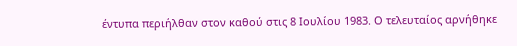έντυπα περιήλθαν στον καθού στις 8 Ιουλίου 1983. Ο τελευταίος αρνήθηκε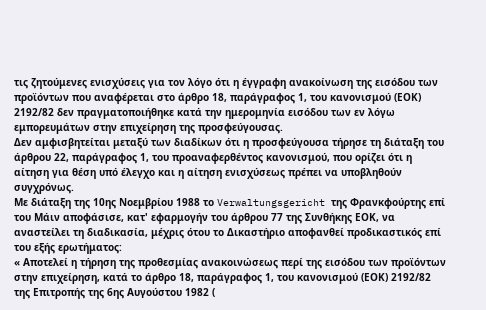τις ζητούμενες ενισχύσεις για τον λόγο ότι η έγγραφη ανακοίνωση της εισόδου των προϊόντων που αναφέρεται στο άρθρο 18, παράγραφος 1, του κανονισμού (ΕΟΚ) 2192/82 δεν πραγματοποιήθηκε κατά την ημερομηνία εισόδου των εν λόγω εμπορευμάτων στην επιχείρηση της προσφεύγουσας.
Δεν αμφισβητείται μεταξύ των διαδίκων ότι η προσφεύγουσα τήρησε τη διάταξη του άρθρου 22, παράγραφος 1, του προαναφερθέντος κανονισμού, που ορίζει ότι η αίτηση για θέση υπό έλεγχο και η αίτηση ενισχύσεως πρέπει να υποβληθούν συγχρόνως.
Με διάταξη της 10ης Νοεμβρίου 1988 το Verwaltungsgericht της Φρανκφούρτης επί του Μάιν αποφάσισε, κατ' εφαρμογήν του άρθρου 77 της Συνθήκης ΕΟΚ, να αναστείλει τη διαδικασία, μέχρις ότου το Δικαστήριο αποφανθεί προδικαστικός επί του εξής ερωτήματος:
« Αποτελεί η τήρηση της προθεσμίας ανακοινώσεως περί της εισόδου των προϊόντων στην επιχείρηση, κατά το άρθρο 18, παράγραφος 1, του κανονισμού (ΕΟΚ) 2192/82 της Επιτροπής της 6ης Αυγούστου 1982 (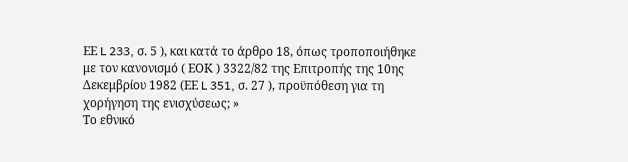ΕΕ L 233, σ. 5 ), και κατά το άρθρο 18, όπως τροποποιήθηκε με τον κανονισμό ( ΕΟΚ ) 3322/82 της Επιτροπής της 10ης Δεκεμβρίου 1982 (ΕΕ L 351, σ. 27 ), προϋπόθεση για τη χορήγηση της ενισχύσεως; »
Το εθνικό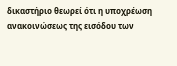δικαστήριο θεωρεί ότι η υποχρέωση ανακοινώσεως της εισόδου των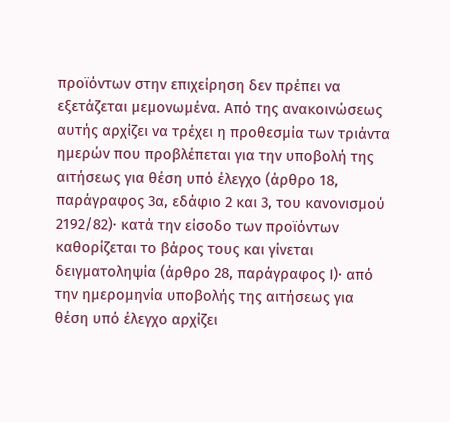προϊόντων στην επιχείρηση δεν πρέπει να εξετάζεται μεμονωμένα. Από της ανακοινώσεως αυτής αρχίζει να τρέχει η προθεσμία των τριάντα ημερών που προβλέπεται για την υποβολή της αιτήσεως για θέση υπό έλεγχο (άρθρο 18, παράγραφος 3α, εδάφιο 2 και 3, του κανονισμού 2192/82)· κατά την είσοδο των προϊόντων καθορίζεται το βάρος τους και γίνεται δειγματοληψία (άρθρο 28, παράγραφος Ι)· από την ημερομηνία υποβολής της αιτήσεως για θέση υπό έλεγχο αρχίζει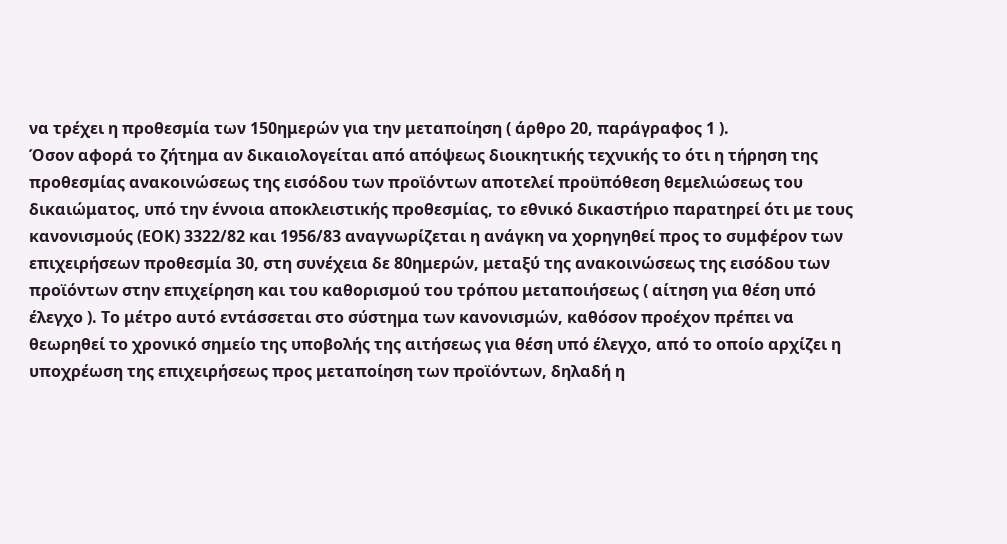να τρέχει η προθεσμία των 150ημερών για την μεταποίηση ( άρθρο 20, παράγραφος 1 ).
Όσον αφορά το ζήτημα αν δικαιολογείται από απόψεως διοικητικής τεχνικής το ότι η τήρηση της προθεσμίας ανακοινώσεως της εισόδου των προϊόντων αποτελεί προϋπόθεση θεμελιώσεως του δικαιώματος, υπό την έννοια αποκλειστικής προθεσμίας, το εθνικό δικαστήριο παρατηρεί ότι με τους κανονισμούς (ΕΟΚ) 3322/82 και 1956/83 αναγνωρίζεται η ανάγκη να χορηγηθεί προς το συμφέρον των επιχειρήσεων προθεσμία 30, στη συνέχεια δε 80ημερών, μεταξύ της ανακοινώσεως της εισόδου των προϊόντων στην επιχείρηση και του καθορισμού του τρόπου μεταποιήσεως ( αίτηση για θέση υπό έλεγχο ). Το μέτρο αυτό εντάσσεται στο σύστημα των κανονισμών, καθόσον προέχον πρέπει να θεωρηθεί το χρονικό σημείο της υποβολής της αιτήσεως για θέση υπό έλεγχο, από το οποίο αρχίζει η υποχρέωση της επιχειρήσεως προς μεταποίηση των προϊόντων, δηλαδή η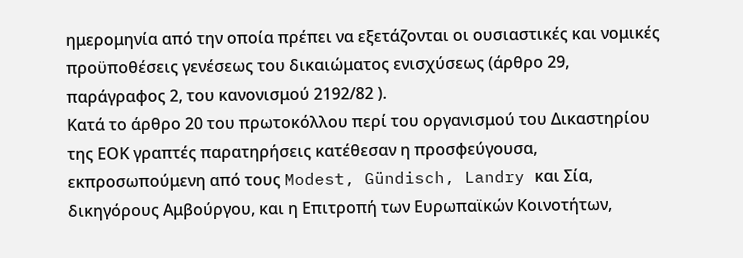ημερομηνία από την οποία πρέπει να εξετάζονται οι ουσιαστικές και νομικές προϋποθέσεις γενέσεως του δικαιώματος ενισχύσεως (άρθρο 29, παράγραφος 2, του κανονισμού 2192/82 ).
Κατά το άρθρο 20 του πρωτοκόλλου περί του οργανισμού του Δικαστηρίου της ΕΟΚ γραπτές παρατηρήσεις κατέθεσαν η προσφεύγουσα, εκπροσωπούμενη από τους Modest, Gündisch, Landry και Σία, δικηγόρους Αμβούργου, και η Επιτροπή των Ευρωπαϊκών Κοινοτήτων,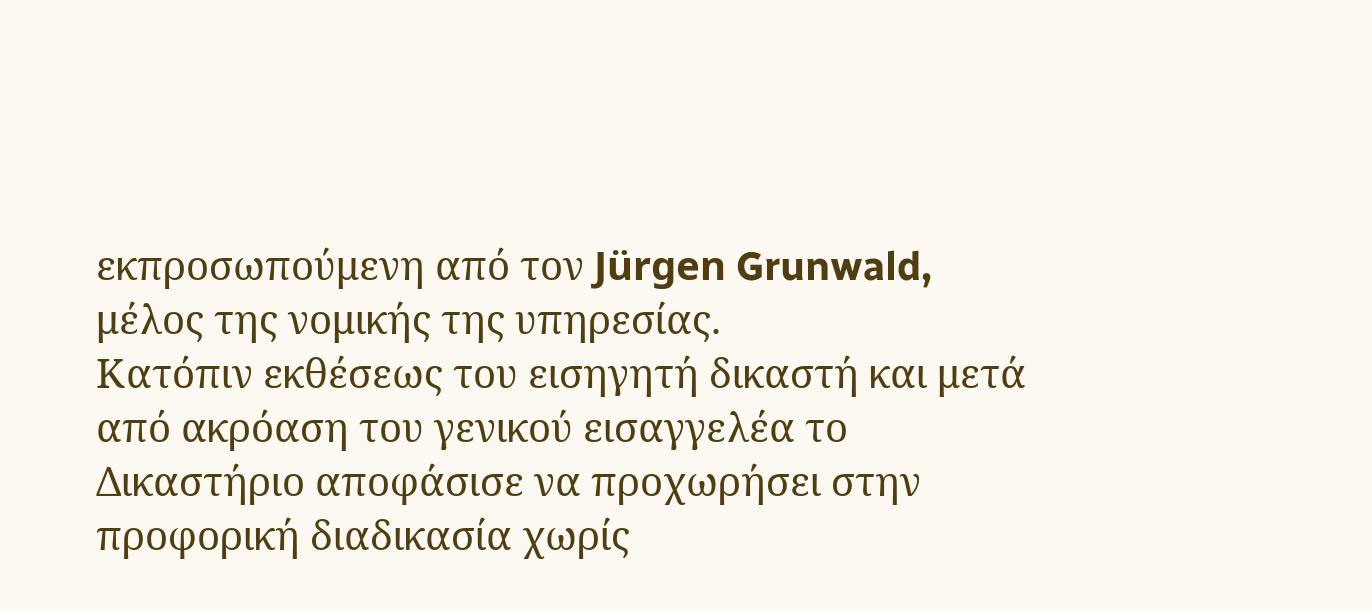εκπροσωπούμενη από τον Jürgen Grunwald, μέλος της νομικής της υπηρεσίας.
Κατόπιν εκθέσεως του εισηγητή δικαστή και μετά από ακρόαση του γενικού εισαγγελέα το Δικαστήριο αποφάσισε να προχωρήσει στην προφορική διαδικασία χωρίς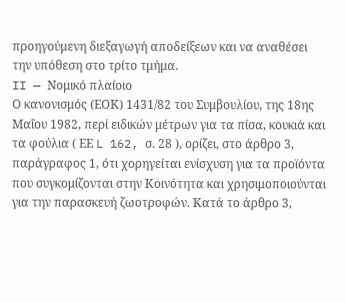προηγούμενη διεξαγωγή αποδείξεων και να αναθέσει την υπόθεση στο τρίτο τμήμα.
II — Νομικό πλαίοιο
Ο κανονισμός (ΕΟΚ) 1431/82 του Συμβουλίου, της 18ης Μαΐου 1982, περί ειδικών μέτρων για τα πίσα, κουκιά και τα φούλια ( ΕΕ L 162, σ. 28 ), ορίζει, στο άρθρο 3, παράγραφος 1, ότι χορηγείται ενίσχυση για τα προϊόντα που συγκομίζονται στην Κοινότητα και χρησιμοποιούνται για την παρασκευή ζωοτροφών. Κατά το άρθρο 3,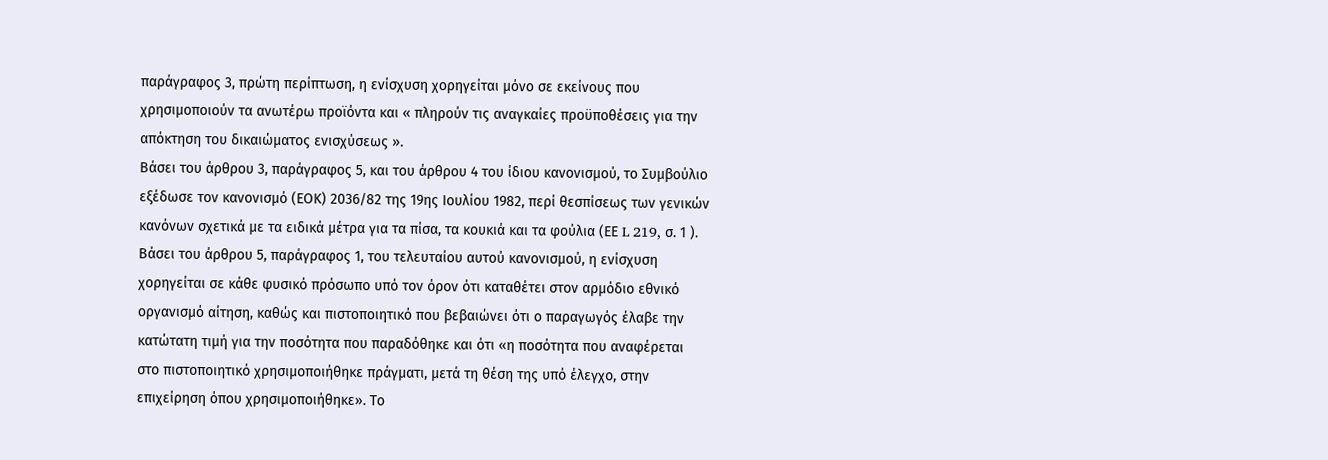παράγραφος 3, πρώτη περίπτωση, η ενίσχυση χορηγείται μόνο σε εκείνους που χρησιμοποιούν τα ανωτέρω προϊόντα και « πληρούν τις αναγκαίες προϋποθέσεις για την απόκτηση του δικαιώματος ενισχύσεως ».
Βάσει του άρθρου 3, παράγραφος 5, και του άρθρου 4 του ίδιου κανονισμού, το Συμβούλιο εξέδωσε τον κανονισμό (ΕΟΚ) 2036/82 της 19ης Ιουλίου 1982, περί θεσπίσεως των γενικών κανόνων σχετικά με τα ειδικά μέτρα για τα πίσα, τα κουκιά και τα φούλια (ΕΕ L 219, σ. 1 ). Βάσει του άρθρου 5, παράγραφος 1, του τελευταίου αυτού κανονισμού, η ενίσχυση χορηγείται σε κάθε φυσικό πρόσωπο υπό τον όρον ότι καταθέτει στον αρμόδιο εθνικό οργανισμό αίτηση, καθώς και πιστοποιητικό που βεβαιώνει ότι ο παραγωγός έλαβε την κατώτατη τιμή για την ποσότητα που παραδόθηκε και ότι «η ποσότητα που αναφέρεται στο πιστοποιητικό χρησιμοποιήθηκε πράγματι, μετά τη θέση της υπό έλεγχο, στην επιχείρηση όπου χρησιμοποιήθηκε». Το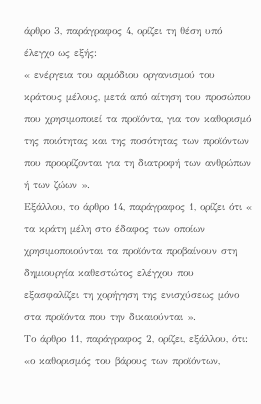άρθρο 3, παράγραφος 4, ορίζει τη θέση υπό έλεγχο ως εξής:
« ενέργεια του αρμόδιου οργανισμού του κράτους μέλους, μετά από αίτηση του προσώπου που χρησιμοποιεί τα προϊόντα, για τον καθορισμό της ποιότητας και της ποσότητας των προϊόντων που προορίζονται για τη διατροφή των ανθρώπων ή των ζώων ».
Εξάλλου, το άρθρο 14, παράγραφος 1, ορίζει ότι « τα κράτη μέλη στο έδαφος των οποίων χρησιμοποιούνται τα προϊόντα προβαίνουν στη δημιουργία καθεστώτος ελέγχου που εξασφαλίζει τη χορήγηση της ενισχύσεως μόνο στα προϊόντα που την δικαιούνται ».
Το άρθρο 11, παράγραφος 2, ορίζει, εξάλλου, ότι:
«ο καθορισμός του βάρους των προϊόντων,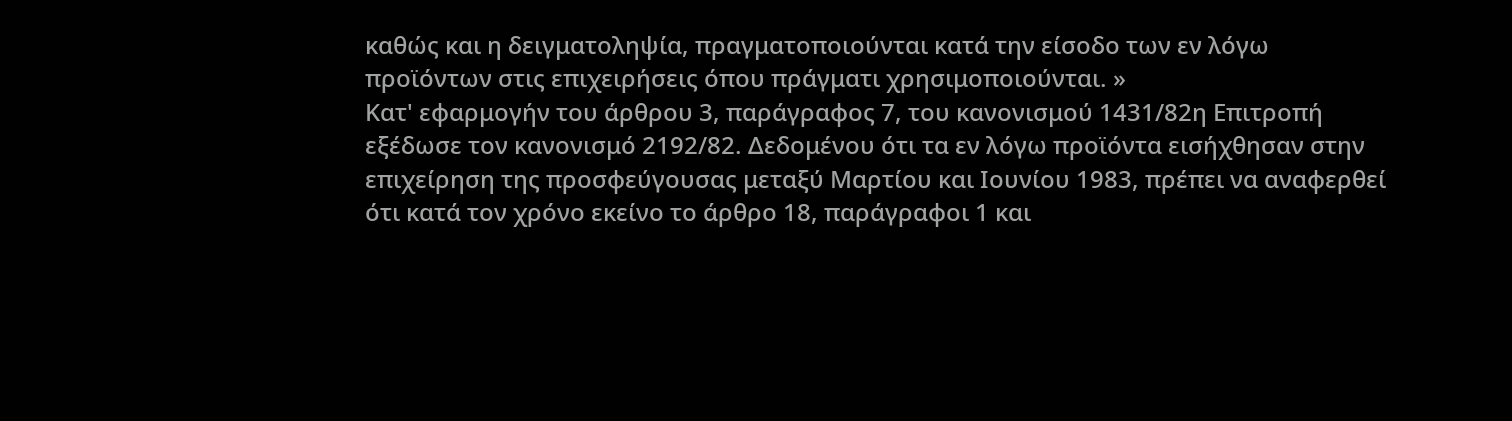καθώς και η δειγματοληψία, πραγματοποιούνται κατά την είσοδο των εν λόγω προϊόντων στις επιχειρήσεις όπου πράγματι χρησιμοποιούνται. »
Κατ' εφαρμογήν του άρθρου 3, παράγραφος 7, του κανονισμού 1431/82η Επιτροπή εξέδωσε τον κανονισμό 2192/82. Δεδομένου ότι τα εν λόγω προϊόντα εισήχθησαν στην επιχείρηση της προσφεύγουσας μεταξύ Μαρτίου και Ιουνίου 1983, πρέπει να αναφερθεί ότι κατά τον χρόνο εκείνο το άρθρο 18, παράγραφοι 1 και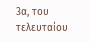3α, του τελευταίου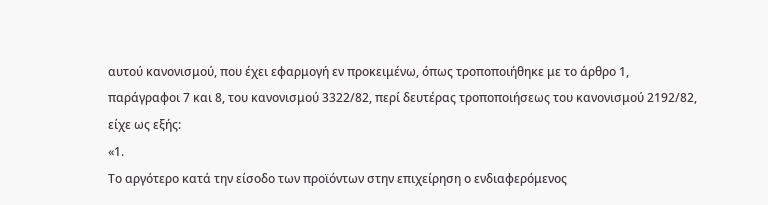αυτού κανονισμού, που έχει εφαρμογή εν προκειμένω, όπως τροποποιήθηκε με το άρθρο 1, παράγραφοι 7 και 8, του κανονισμού 3322/82, περί δευτέρας τροποποιήσεως του κανονισμού 2192/82, είχε ως εξής:
«1.
Το αργότερο κατά την είσοδο των προϊόντων στην επιχείρηση ο ενδιαφερόμενος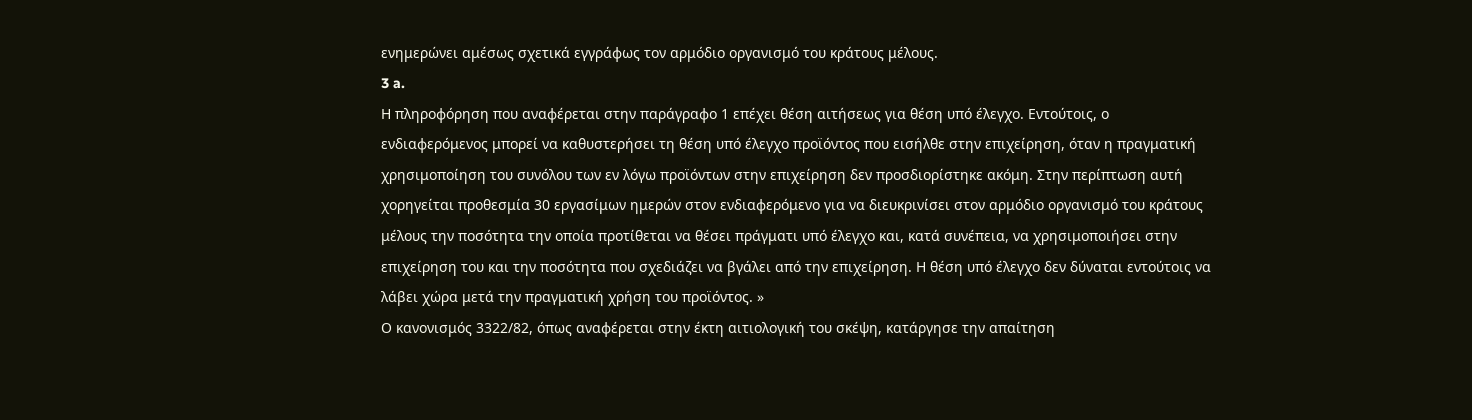ενημερώνει αμέσως σχετικά εγγράφως τον αρμόδιο οργανισμό του κράτους μέλους.
3 a.
Η πληροφόρηση που αναφέρεται στην παράγραφο 1 επέχει θέση αιτήσεως για θέση υπό έλεγχο. Εντούτοις, ο ενδιαφερόμενος μπορεί να καθυστερήσει τη θέση υπό έλεγχο προϊόντος που εισήλθε στην επιχείρηση, όταν η πραγματική χρησιμοποίηση του συνόλου των εν λόγω προϊόντων στην επιχείρηση δεν προσδιορίστηκε ακόμη. Στην περίπτωση αυτή χορηγείται προθεσμία 30 εργασίμων ημερών στον ενδιαφερόμενο για να διευκρινίσει στον αρμόδιο οργανισμό του κράτους μέλους την ποσότητα την οποία προτίθεται να θέσει πράγματι υπό έλεγχο και, κατά συνέπεια, να χρησιμοποιήσει στην επιχείρηση του και την ποσότητα που σχεδιάζει να βγάλει από την επιχείρηση. Η θέση υπό έλεγχο δεν δύναται εντούτοις να λάβει χώρα μετά την πραγματική χρήση του προϊόντος. »
Ο κανονισμός 3322/82, όπως αναφέρεται στην έκτη αιτιολογική του σκέψη, κατάργησε την απαίτηση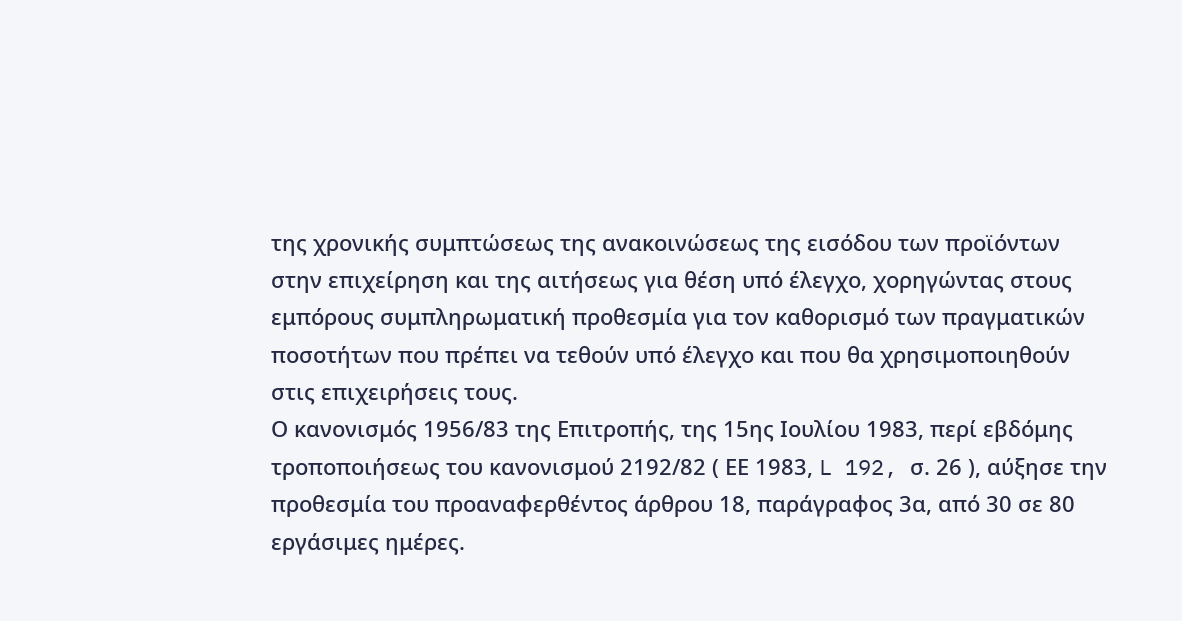της χρονικής συμπτώσεως της ανακοινώσεως της εισόδου των προϊόντων στην επιχείρηση και της αιτήσεως για θέση υπό έλεγχο, χορηγώντας στους εμπόρους συμπληρωματική προθεσμία για τον καθορισμό των πραγματικών ποσοτήτων που πρέπει να τεθούν υπό έλεγχο και που θα χρησιμοποιηθούν στις επιχειρήσεις τους.
Ο κανονισμός 1956/83 της Επιτροπής, της 15ης Ιουλίου 1983, περί εβδόμης τροποποιήσεως του κανονισμού 2192/82 ( ΕΕ 1983, L 192, σ. 26 ), αύξησε την προθεσμία του προαναφερθέντος άρθρου 18, παράγραφος 3α, από 30 σε 80 εργάσιμες ημέρες.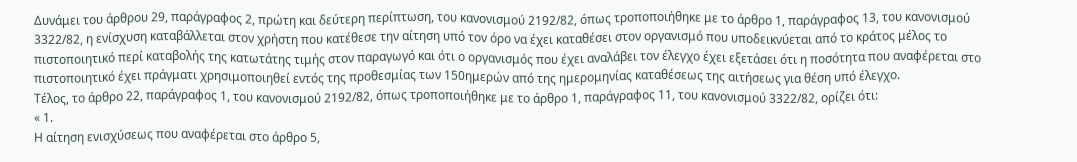Δυνάμει του άρθρου 29, παράγραφος 2, πρώτη και δεύτερη περίπτωση, του κανονισμού 2192/82, όπως τροποποιήθηκε με το άρθρο 1, παράγραφος 13, του κανονισμού 3322/82, η ενίσχυση καταβάλλεται στον χρήστη που κατέθεσε την αίτηση υπό τον όρο να έχει καταθέσει στον οργανισμό που υποδεικνύεται από το κράτος μέλος το πιστοποιητικό περί καταβολής της κατωτάτης τιμής στον παραγωγό και ότι ο οργανισμός που έχει αναλάβει τον έλεγχο έχει εξετάσει ότι η ποσότητα που αναφέρεται στο πιστοποιητικό έχει πράγματι χρησιμοποιηθεί εντός της προθεσμίας των 150ημερών από της ημερομηνίας καταθέσεως της αιτήσεως για θέση υπό έλεγχο.
Τέλος, το άρθρο 22, παράγραφος 1, του κανονισμού 2192/82, όπως τροποποιήθηκε με το άρθρο 1, παράγραφος 11, του κανονισμού 3322/82, ορίζει ότι:
« 1.
Η αίτηση ενισχύσεως που αναφέρεται στο άρθρο 5,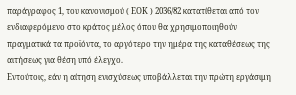παράγραφος 1, του κανονισμού ( ΕΟΚ ) 2036/82 κατατίθεται από τον ενδιαφερόμενο στο κράτος μέλος όπου θα χρησιμοποιηθούν πραγματικά τα προϊόντα, το αργότερο την ημέρα της καταθέσεως της αιτήσεως για θέση υπό έλεγχο.
Εντούτοις, εάν η αίτηση ενισχύσεως υποβάλλεται την πρώτη εργάσιμη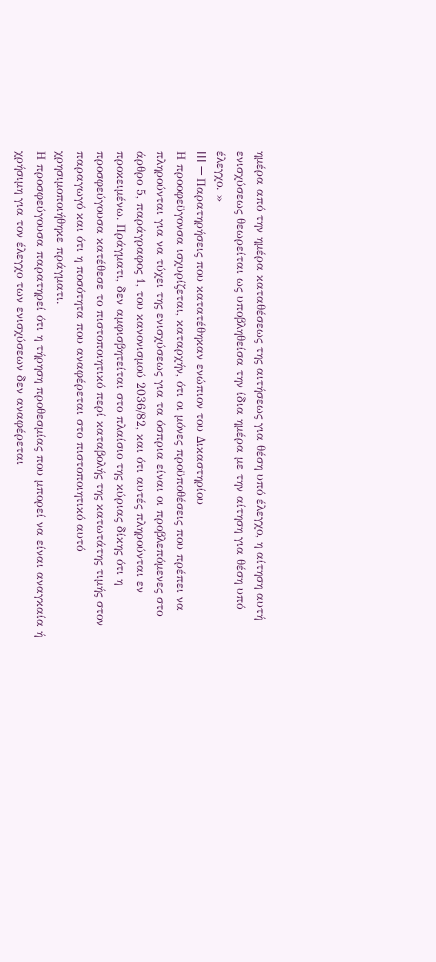ημέρα από την ημέρα καταθέσεως της αιτήσεως για θέση υπό έλεγχο, η αίτηση αυτή ενισχύσεως θεωρείται ως υποβληθείσα την ίδια ημέρα με την αίτηση για θέση υπό έλεγχο. »
III — Παρατηρήσεις που κατατέθηκαν ενώπιον του Δικαστηρίου
Η προοφεϋγονσα ισχυρίζεται, καταρχήν, ότι οι μόνες προϋποθέσεις που πρέπει να πληρούνται για να τύχει της ενισχύσεως για τα όσπρια είναι οι προβλεπόμενες στο άρθρο 5, παράγραφος 1, του κανονισμού 2036/82, και ότι αυτές πληρούνται εν προκειμένω. Πράγματι, δεν αμφισβητείται στο πλαίσιο της κύριας δίκης ότι η προσφεύγουσα κατέθεσε το πιστοποιητικό περί καταβολής της κατωτάτης τιμής στον παραγωγό και ότι η ποσότητα που αναφέρεται στο πιστοποιητικό αυτό χρησιμοποιήθηκε πράγματι.
Η προσφεύγουσα παρατηρεί ότι η τήρηση προθεσμίας που μπορεί να είναι αναγκαία ή χρήσιμη για τον έλεγχο των ενισχύσεων δεν αναφέρεται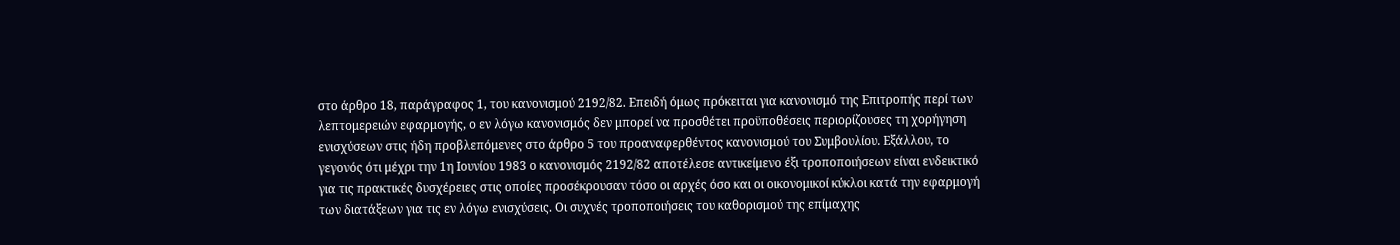στο άρθρο 18, παράγραφος 1, του κανονισμού 2192/82. Επειδή όμως πρόκειται για κανονισμό της Επιτροπής περί των λεπτομερειών εφαρμογής, ο εν λόγω κανονισμός δεν μπορεί να προσθέτει προϋποθέσεις περιορίζουσες τη χορήγηση ενισχύσεων στις ήδη προβλεπόμενες στο άρθρο 5 του προαναφερθέντος κανονισμού του Συμβουλίου. Εξάλλου, το γεγονός ότι μέχρι την 1η Ιουνίου 1983 ο κανονισμός 2192/82 αποτέλεσε αντικείμενο έξι τροποποιήσεων είναι ενδεικτικό για τις πρακτικές δυσχέρειες στις οποίες προσέκρουσαν τόσο οι αρχές όσο και οι οικονομικοί κύκλοι κατά την εφαρμογή των διατάξεων για τις εν λόγω ενισχύσεις. Οι συχνές τροποποιήσεις του καθορισμού της επίμαχης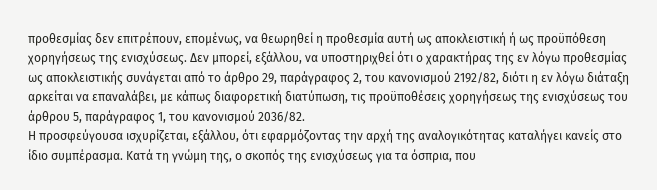προθεσμίας δεν επιτρέπουν, επομένως, να θεωρηθεί η προθεσμία αυτή ως αποκλειστική ή ως προϋπόθεση χορηγήσεως της ενισχύσεως. Δεν μπορεί, εξάλλου, να υποστηριχθεί ότι ο χαρακτήρας της εν λόγω προθεσμίας ως αποκλειστικής συνάγεται από το άρθρο 29, παράγραφος 2, του κανονισμού 2192/82, διότι η εν λόγω διάταξη αρκείται να επαναλάβει, με κάπως διαφορετική διατύπωση, τις προϋποθέσεις χορηγήσεως της ενισχύσεως του άρθρου 5, παράγραφος 1, του κανονισμού 2036/82.
Η προσφεύγουσα ισχυρίζεται, εξάλλου, ότι εφαρμόζοντας την αρχή της αναλογικότητας καταλήγει κανείς στο ίδιο συμπέρασμα. Κατά τη γνώμη της, ο σκοπός της ενισχύσεως για τα όσπρια, που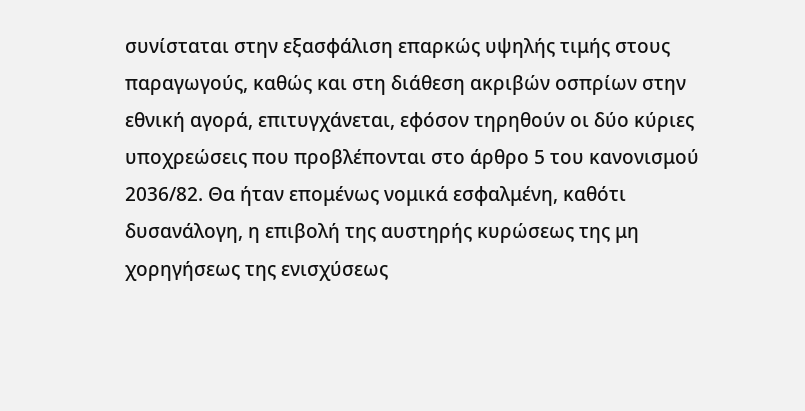συνίσταται στην εξασφάλιση επαρκώς υψηλής τιμής στους παραγωγούς, καθώς και στη διάθεση ακριβών οσπρίων στην εθνική αγορά, επιτυγχάνεται, εφόσον τηρηθούν οι δύο κύριες υποχρεώσεις που προβλέπονται στο άρθρο 5 του κανονισμού 2036/82. Θα ήταν επομένως νομικά εσφαλμένη, καθότι δυσανάλογη, η επιβολή της αυστηρής κυρώσεως της μη χορηγήσεως της ενισχύσεως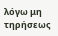λόγω μη τηρήσεως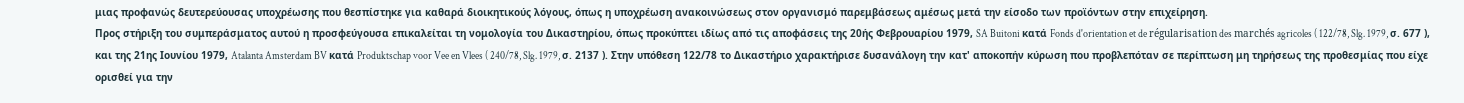μιας προφανώς δευτερεύουσας υποχρέωσης που θεσπίστηκε για καθαρά διοικητικούς λόγους, όπως η υποχρέωση ανακοινώσεως στον οργανισμό παρεμβάσεως αμέσως μετά την είσοδο των προϊόντων στην επιχείρηση.
Προς στήριξη του συμπεράσματος αυτού η προσφεύγουσα επικαλείται τη νομολογία του Δικαστηρίου, όπως προκύπτει ιδίως από τις αποφάσεις της 20ής Φεβρουαρίου 1979, SA Buitoni κατά Fonds d'orientation et de régularisation des marchés agricoles ( 122/78, Slg. 1979, σ. 677 ), και της 21ης Ιουνίου 1979, Atalanta Amsterdam BV κατά Produktschap voor Vee en Vlees ( 240/78, Slg. 1979, σ. 2137 ). Στην υπόθεση 122/78 το Δικαστήριο χαρακτήρισε δυσανάλογη την κατ' αποκοπήν κύρωση που προβλεπόταν σε περίπτωση μη τηρήσεως της προθεσμίας που είχε ορισθεί για την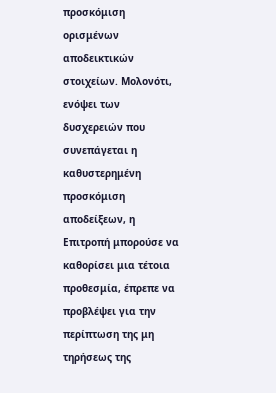προσκόμιση ορισμένων αποδεικτικών στοιχείων. Μολονότι, ενόψει των δυσχερειών που συνεπάγεται η καθυστερημένη προσκόμιση αποδείξεων, η Επιτροπή μπορούσε να καθορίσει μια τέτοια προθεσμία, έπρεπε να προβλέψει για την περίπτωση της μη τηρήσεως της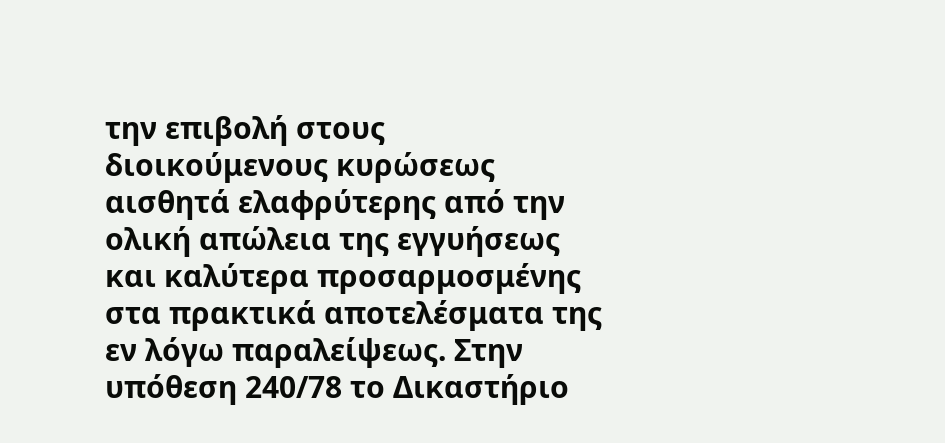την επιβολή στους διοικούμενους κυρώσεως αισθητά ελαφρύτερης από την ολική απώλεια της εγγυήσεως και καλύτερα προσαρμοσμένης στα πρακτικά αποτελέσματα της εν λόγω παραλείψεως. Στην υπόθεση 240/78 το Δικαστήριο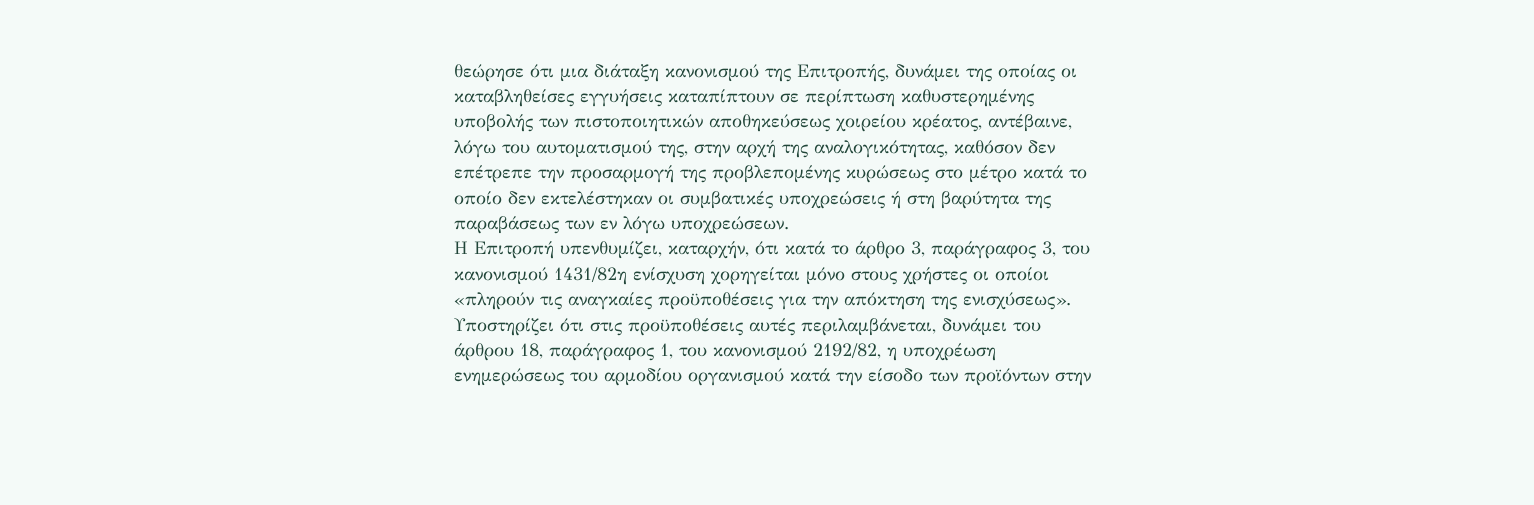θεώρησε ότι μια διάταξη κανονισμού της Επιτροπής, δυνάμει της οποίας οι καταβληθείσες εγγυήσεις καταπίπτουν σε περίπτωση καθυστερημένης υποβολής των πιστοποιητικών αποθηκεύσεως χοιρείου κρέατος, αντέβαινε, λόγω του αυτοματισμού της, στην αρχή της αναλογικότητας, καθόσον δεν επέτρεπε την προσαρμογή της προβλεπομένης κυρώσεως στο μέτρο κατά το οποίο δεν εκτελέστηκαν οι συμβατικές υποχρεώσεις ή στη βαρύτητα της παραβάσεως των εν λόγω υποχρεώσεων.
Η Επιτροπή υπενθυμίζει, καταρχήν, ότι κατά το άρθρο 3, παράγραφος 3, του κανονισμού 1431/82η ενίσχυση χορηγείται μόνο στους χρήστες οι οποίοι «πληρούν τις αναγκαίες προϋποθέσεις για την απόκτηση της ενισχύσεως». Υποστηρίζει ότι στις προϋποθέσεις αυτές περιλαμβάνεται, δυνάμει του άρθρου 18, παράγραφος 1, του κανονισμού 2192/82, η υποχρέωση ενημερώσεως του αρμοδίου οργανισμού κατά την είσοδο των προϊόντων στην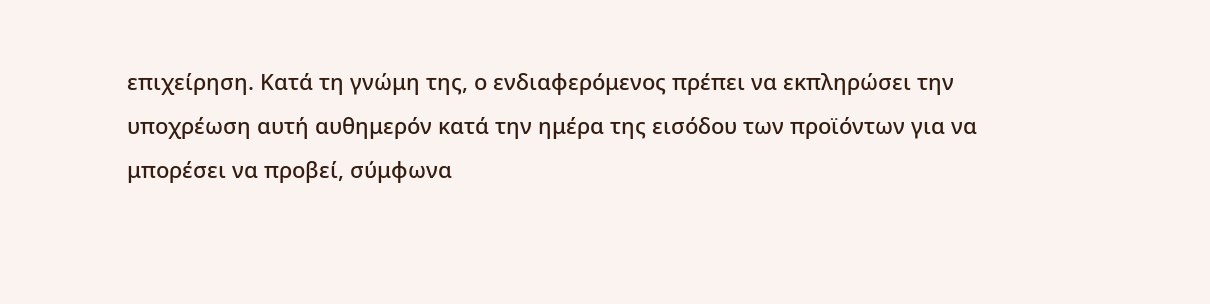επιχείρηση. Κατά τη γνώμη της, ο ενδιαφερόμενος πρέπει να εκπληρώσει την υποχρέωση αυτή αυθημερόν κατά την ημέρα της εισόδου των προϊόντων για να μπορέσει να προβεί, σύμφωνα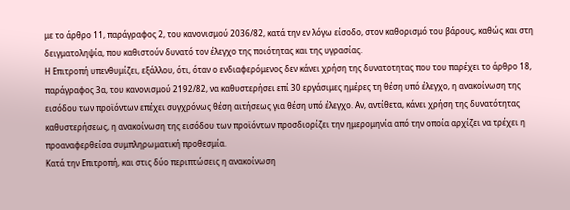με το άρθρο 11, παράγραφος 2, του κανονισμού 2036/82, κατά την εν λόγω είσοδο, στον καθορισμό του βάρους, καθώς και στη δειγματοληψία, που καθιστούν δυνατό τον έλεγχο της ποιότητας και της υγρασίας.
Η Επιτροπή υπενθυμίζει, εξάλλου, ότι, όταν ο ενδιαφερόμενος δεν κάνει χρήση της δυνατοτητας που του παρέχει το άρθρο 18, παράγραφος 3α, του κανονισμού 2192/82, να καθυστερήσει επί 30 εργάσιμες ημέρες τη θέση υπό έλεγχο, η ανακοίνωση της εισόδου των προϊόντων επέχει συγχρόνως θέση αιτήσεως για θέση υπό έλεγχο. Αν, αντίθετα, κάνει χρήση της δυνατότητας καθυστερήσεως, η ανακοίνωση της εισόδου των προϊόντων προσδιορίζει την ημερομηνία από την οποία αρχίζει να τρέχει η προαναφερθείσα συμπληρωματική προθεσμία.
Κατά την Επιτροπή, και στις δύο περιπτώσεις η ανακοίνωση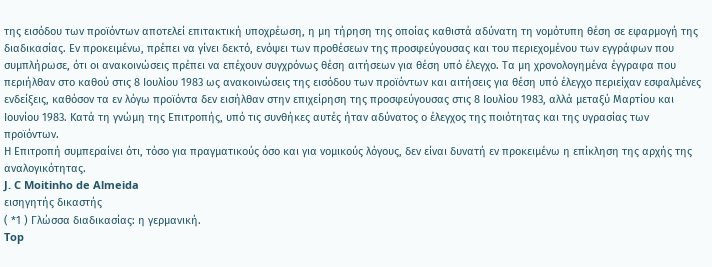της εισόδου των προϊόντων αποτελεί επιτακτική υποχρέωση, η μη τήρηση της οποίας καθιστά αδύνατη τη νομότυπη θέση σε εφαρμογή της διαδικασίας. Εν προκειμένω, πρέπει να γίνει δεκτό, ενόψει των προθέσεων της προσφεύγουσας και του περιεχομένου των εγγράφων που συμπλήρωσε, ότι οι ανακοινώσεις πρέπει να επέχουν συγχρόνως θέση αιτήσεων για θέση υπό έλεγχο. Τα μη χρονολογημένα έγγραφα που περιήλθαν στο καθού στις 8 Ιουλίου 1983 ως ανακοινώσεις της εισόδου των προϊόντων και αιτήσεις για θέση υπό έλεγχο περιείχαν εσφαλμένες ενδείξεις, καθόσον τα εν λόγω προϊόντα δεν εισήλθαν στην επιχείρηση της προσφεύγουσας στις 8 Ιουλίου 1983, αλλά μεταξύ Μαρτίου και Ιουνίου 1983. Κατά τη γνώμη της Επιτροπής, υπό τις συνθήκες αυτές ήταν αδύνατος ο έλεγχος της ποιότητας και της υγρασίας των προϊόντων.
Η Επιτροπή συμπεραίνει ότι, τόσο για πραγματικούς όσο και για νομικούς λόγους, δεν είναι δυνατή εν προκειμένω η επίκληση της αρχής της αναλογικότητας.
J. C Moitinho de Almeida
εισηγητής δικαστής
( *1 ) Γλώσσα διαδικασίας: η γερμανική.
Top